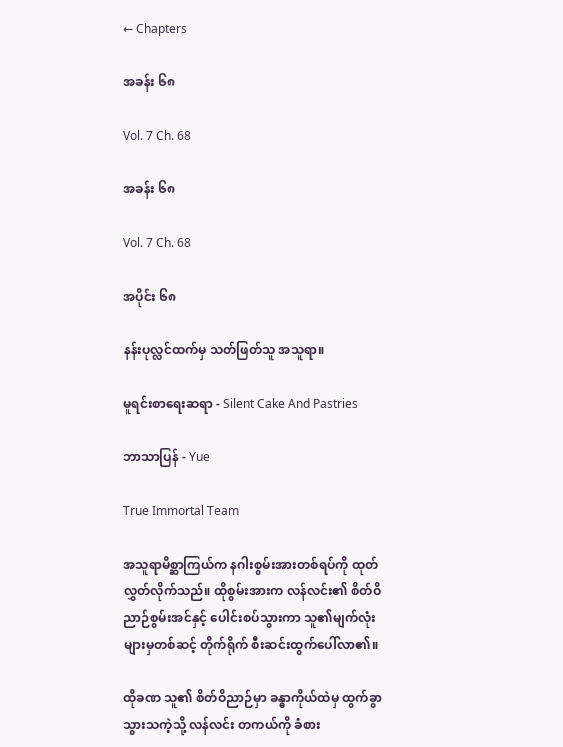← Chapters

အခန်း ၆၈

Vol. 7 Ch. 68

အခန်း ၆၈

Vol. 7 Ch. 68

အပိုင်း ၆၈

နန်းပုလ္လင်ထက်မှ သတ်ဖြတ်သူ အသူရာ။

မူရင်းစာရေးဆရာ - Silent Cake And Pastries

ဘာသာပြန် - Yue

True Immortal Team

အသူရာမိစ္ဆာကြယ်က နဂါးစွမ်းအားတစ်ရပ်ကို ထုတ်လွှတ်လိုက်သည်။ ထိုစွမ်းအားက လန်လင်း၏ စိတ်ဝိညာဉ်စွမ်းအင်နှင့် ပေါင်းစပ်သွားကာ သူ၏မျက်လုံးများမှတစ်ဆင့် တိုက်ရိုက် စီးဆင်းထွက်ပေါ်လာ၏။

ထိုခဏ သူ၏ စိတ်ဝိညာဉ်မှာ ခန္ဓာကိုယ်ထဲမှ ထွက်ခွာသွားသကဲ့သို့ လန်လင်း တကယ်ကို ခံစား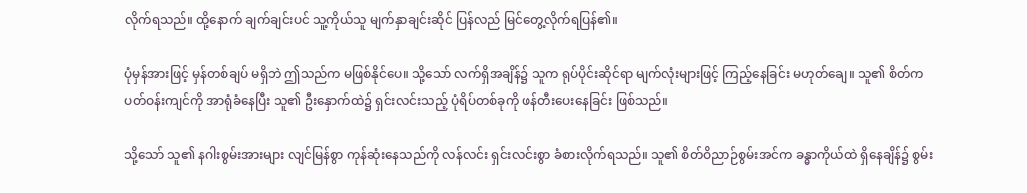လိုက်ရသည်။ ထို့နောက် ချက်ချင်းပင် သူ့ကိုယ်သူ မျက်နှာချင်းဆိုင် ပြန်လည် မြင်တွေ့လိုက်ရပြန်၏။

ပုံမှန်အားဖြင့် မှန်တစ်ချပ် မရှိဘဲ ဤသည်က မဖြစ်နိုင်ပေ။ သို့သော် လက်ရှိအချိန်၌ သူက ရုပ်ပိုင်းဆိုင်ရာ မျက်လုံးများဖြင့် ကြည့်နေခြင်း မဟုတ်ချေ။ သူ၏ စိတ်က ပတ်ဝန်းကျင်ကို အာရုံခံနေပြီး သူ၏ ဦးနှောက်ထဲ၌ ရှင်းလင်းသည့် ပုံရိပ်တစ်ခုကို ဖန်တီးပေးနေခြင်း ဖြစ်သည်။

သို့သော် သူ၏ နဂါးစွမ်းအားများ လျင်မြန်စွာ ကုန်ဆုံးနေသည်ကို လန်လင်း ရှင်းလင်းစွာ ခံစားလိုက်ရသည်။ သူ၏ စိတ်ဝိညာဉ်စွမ်းအင်က ခန္ဓာကိုယ်ထဲ ရှိနေချိန်၌ စွမ်း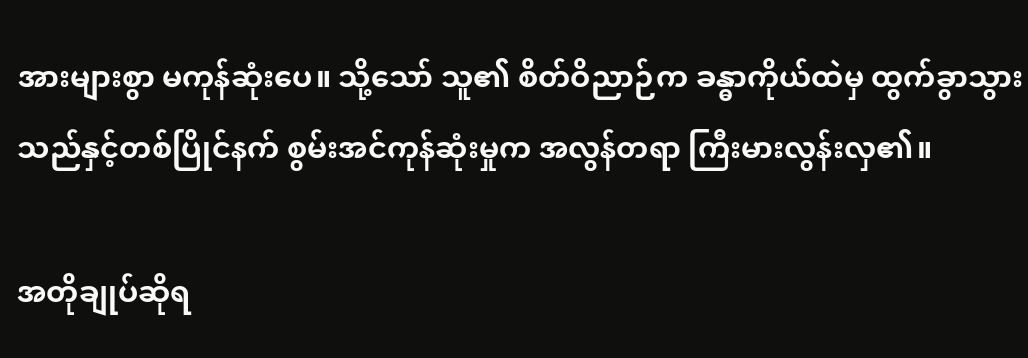အားများစွာ မကုန်ဆုံးပေ။ သို့သော် သူ၏ စိတ်ဝိညာဉ်က ခန္ဓာကိုယ်ထဲမှ ထွက်ခွာသွားသည်နှင့်တစ်ပြိုင်နက် စွမ်းအင်ကုန်ဆုံးမှုက အလွန်တရာ ကြီးမားလွန်းလှ၏။

အတိုချုပ်ဆိုရ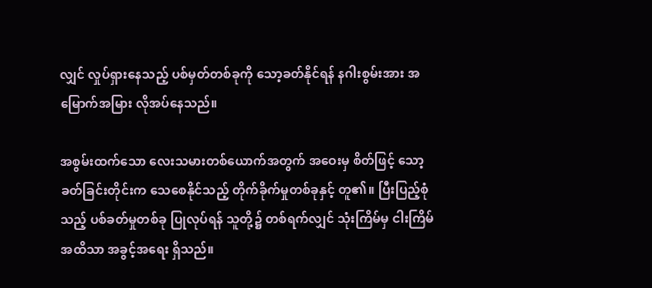လျှင် လှုပ်ရှားနေသည့် ပစ်မှတ်တစ်ခုကို သော့ခတ်နိုင်ရန် နဂါးစွမ်းအား အမြောက်အမြား လိုအပ်နေသည်။

အစွမ်းထက်သော လေးသမားတစ်ယောက်အတွက် အဝေးမှ စိတ်ဖြင့် သော့ခတ်ခြင်းတိုင်းက သေစေနိုင်သည့် တိုက်ခိုက်မှုတစ်ခုနှင့် တူ၏။ ပြီးပြည့်စုံသည့် ပစ်ခတ်မှုတစ်ခု ပြုလုပ်ရန် သူတို့၌ တစ်ရက်လျှင် သုံးကြိမ်မှ ငါးကြိမ်အထိသာ အခွင့်အရေး ရှိသည်။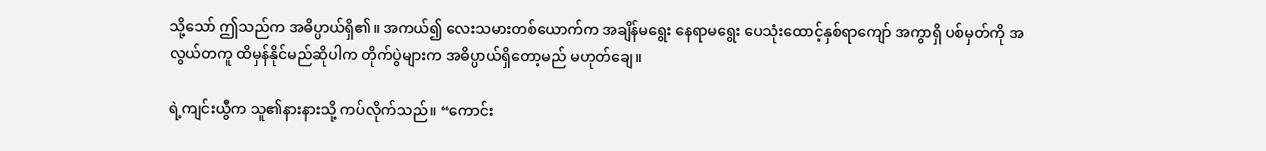သို့သော် ဤသည်က အဓိပ္ပာယ်ရှိ၏။ အကယ်၍ လေးသမားတစ်ယောက်က အချိန်မရွေး နေရာမရွေး ပေသုံးထောင့်နှစ်ရာကျော် အကွာရှိ ပစ်မှတ်ကို အလွယ်တကူ ထိမှန်နိုင်မည်ဆိုပါက တိုက်ပွဲများက အဓိပ္ပာယ်ရှိတော့မည် မဟုတ်ချေ။

ရဲ့ကျင်းယွီက သူ၏နားနားသို့ ကပ်လိုက်သည်။ “ကောင်း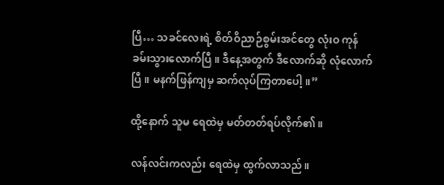ပြီ… သခင်လေးရဲ့ စိတ်ဝိညာဉ်စွမ်းအင်တွေ လုံးဝ ကုန်ခမ်းသွားလောက်ပြီ။ ဒီနေ့အတွက် ဒီလောက်ဆို လုံလောက်ပြီ။ မနက်ဖြန်ကျမှ ဆက်လုပ်ကြတာပေါ့။”

ထို့နောက် သူမ ရေထဲမှ မတ်တတ်ရပ်လိုက်၏။

လန်လင်းကလည်း ရေထဲမှ ထွက်လာသည်။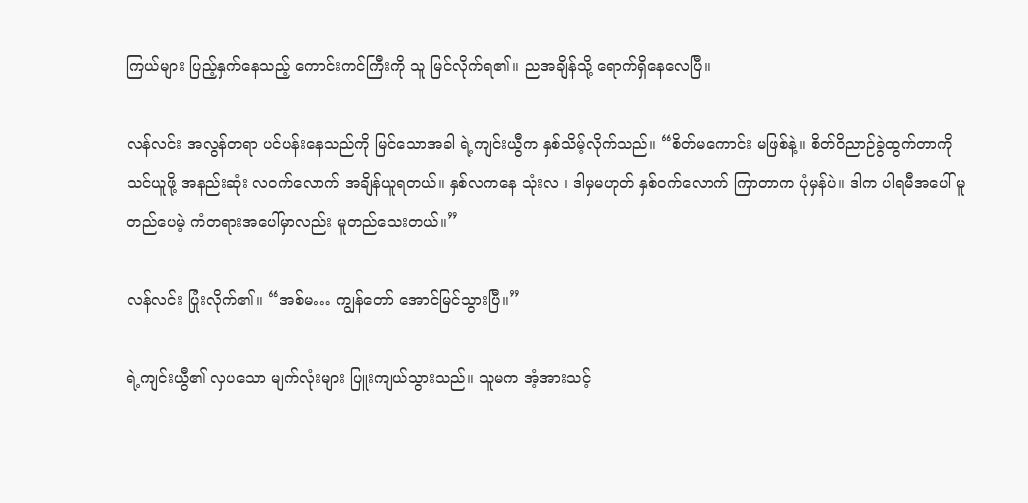ကြယ်များ ပြည့်နှက်နေသည့် ကောင်းကင်ကြီးကို သူ မြင်လိုက်ရ၏။ ညအချိန်သို့ ရောက်ရှိနေလေပြီ။

လန်လင်း အလွန်တရာ ပင်ပန်းနေသည်ကို မြင်သောအခါ ရဲ့ကျင်းယွီက နှစ်သိမ့်လိုက်သည်။ “စိတ်မကောင်း မဖြစ်နဲ့။ စိတ်ဝိညာဉ်ခွဲထွက်တာကို သင်ယူဖို့ အနည်းဆုံး လဝက်လောက် အချိန်ယူရတယ်။ နှစ်လကနေ သုံးလ ၊ ဒါမှမဟုတ် နှစ်ဝက်လောက် ကြာတာက ပုံမှန်ပဲ။ ဒါက ပါရမီအပေါ် မူတည်ပေမဲ့ ကံတရားအပေါ်မှာလည်း မူတည်သေးတယ်။”

လန်လင်း ပြုံးလိုက်၏။ “အစ်မ… ကျွန်တော် အောင်မြင်သွားပြီ။”

ရဲ့ကျင်းယွီ၏ လှပသော မျက်လုံးများ ပြူးကျယ်သွားသည်။ သူမက အံ့အားသင့်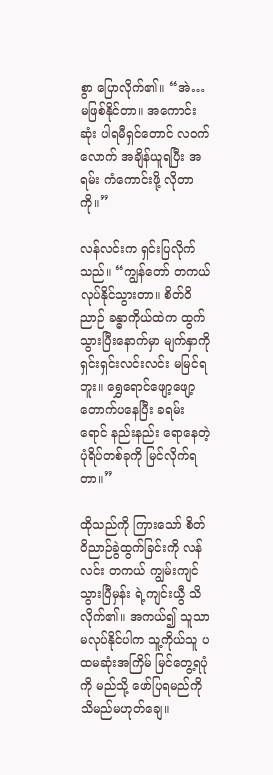စွာ ပြောလိုက်၏။ “အဲ… မဖြစ်နိုင်တာ။ အကောင်းဆုံး ပါရမီရှင်တောင် လဝက်လောက် အချိန်ယူရပြီး အရမ်း ကံကောင်းဖို့ လိုတာကို။”

လန်လင်းက ရှင်းပြလိုက်သည်။ “ကျွန်တော် တကယ် လုပ်နိုင်သွားတာ။ စိတ်ဝိညာဉ် ခန္ဓာကိုယ်ထဲက ထွက်သွားပြီးနောက်မှာ မျက်နှာကို ရှင်းရှင်းလင်းလင်း မမြင်ရဘူး။ ရွှေရောင်ဖျော့ဖျော့ တောက်ပနေပြီး ခရမ်းရောင် နည်းနည်း ရောနေတဲ့ ပုံရိပ်တစ်ခုကို မြင်လိုက်ရတာ။”

ထိုသည်ကို ကြားသော် စိတ်ဝိညာဉ်ခွဲထွက်ခြင်းကို လန်လင်း တကယ် ကျွမ်းကျင်သွားပြီမှန်း ရဲ့ကျင်းယွီ သိလိုက်၏။ အကယ်၍ သူသာ မလုပ်နိုင်ပါက သူ့ကိုယ်သူ ပထမဆုံးအကြိမ် မြင်တွေ့ရပုံကို မည်သို့ ဖော်ပြရမည်ကို သိမည်မဟုတ်ချေ။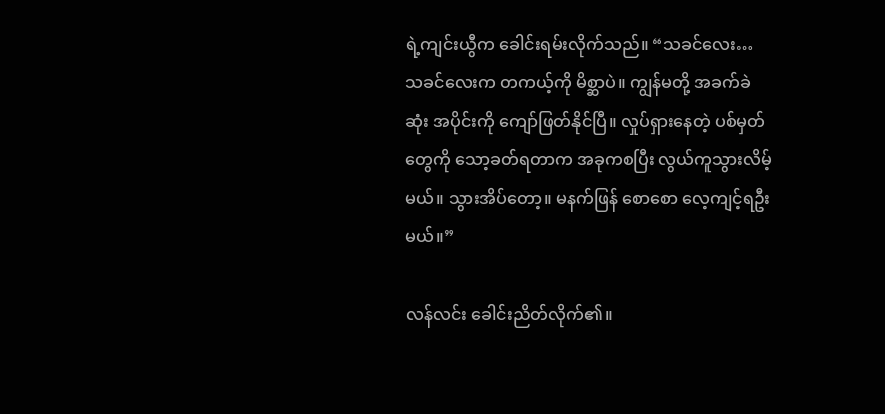ရဲ့ကျင်းယွီက ခေါင်းရမ်းလိုက်သည်။ “သခင်လေး… သခင်လေးက တကယ့်ကို မိစ္ဆာပဲ။ ကျွန်မတို့ အခက်ခဲဆုံး အပိုင်းကို ကျော်ဖြတ်နိုင်ပြီ။ လှုပ်ရှားနေတဲ့ ပစ်မှတ်တွေကို သော့ခတ်ရတာက အခုကစပြီး လွယ်ကူသွားလိမ့်မယ်။ သွားအိပ်တော့။ မနက်ဖြန် စောစော လေ့ကျင့်ရဦးမယ်။”

လန်လင်း ခေါင်းညိတ်လိုက်၏။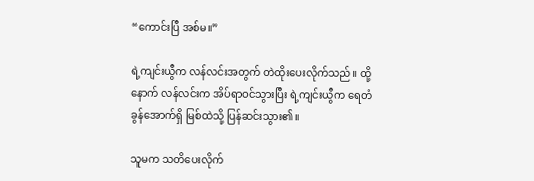“ကောင်းပြီ အစ်မ။”

ရဲ့ကျင်းယွီက လန်လင်းအတွက် တဲထိုးပေးလိုက်သည်။ ထို့နောက် လန်လင်းက အိပ်ရာဝင်သွားပြီး ရဲ့ကျင်းယွီက ရေတံခွန်အောက်ရှိ မြစ်ထဲသို့ ပြန်ဆင်းသွား၏။

သူမက သတိပေးလိုက်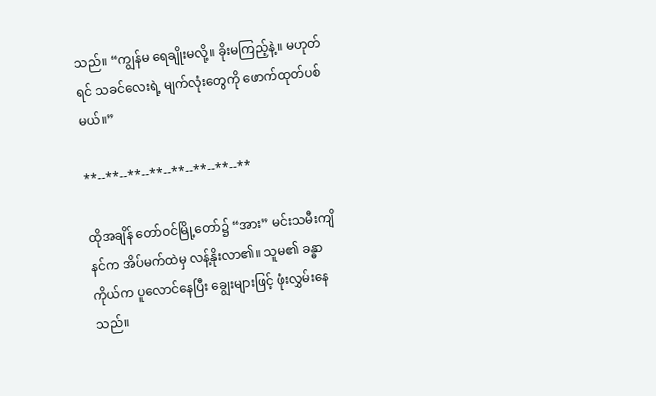သည်။ “ကျွန်မ ရေချိုးမလို့။ ခိုးမကြည့်နဲ့။ မဟုတ်ရင် သခင်လေးရဲ့ မျက်လုံးတွေကို ဖောက်ထုတ်ပစ်မယ်။”

**--**--**--**--**--**--**--**

ထိုအချိန် တော်ဝင်မြို့တော်၌ “အား” မင်းသမီးကျိနင်က အိပ်မက်ထဲမှ လန့်နိုးလာ၏။ သူမ၏ ခန္ဓာကိုယ်က ပူလောင်နေပြီး ချွေးများဖြင့် ဖုံးလွှမ်းနေသည်။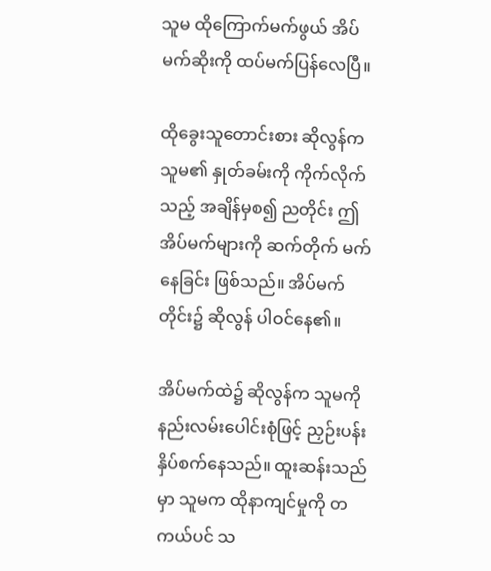သူမ ထိုကြောက်မက်ဖွယ် အိပ်မက်ဆိုးကို ထပ်မက်ပြန်လေပြီ။

ထိုခွေးသူတောင်းစား ဆိုလွန်က သူမ၏ နှုတ်ခမ်းကို ကိုက်လိုက်သည့် အချိန်မှစ၍ ညတိုင်း ဤအိပ်မက်များကို ဆက်တိုက် မက်နေခြင်း ဖြစ်သည်။ အိပ်မက်တိုင်း၌ ဆိုလွန် ပါဝင်နေ၏။

အိပ်မက်ထဲ၌ ဆိုလွန်က သူမကို နည်းလမ်းပေါင်းစုံဖြင့် ညှဉ်းပန်းနှိပ်စက်နေသည်။ ထူးဆန်းသည်မှာ သူမက ထိုနာကျင်မှုကို တကယ်ပင် သ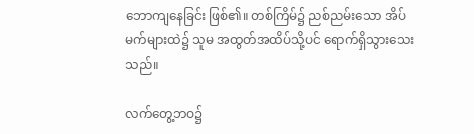ဘောကျနေခြင်း ဖြစ်၏။ တစ်ကြိမ်၌ ညစ်ညမ်းသော အိပ်မက်များထဲ၌ သူမ အထွတ်အထိပ်သို့ပင် ရောက်ရှိသွားသေးသည်။

လက်တွေ့ဘဝ၌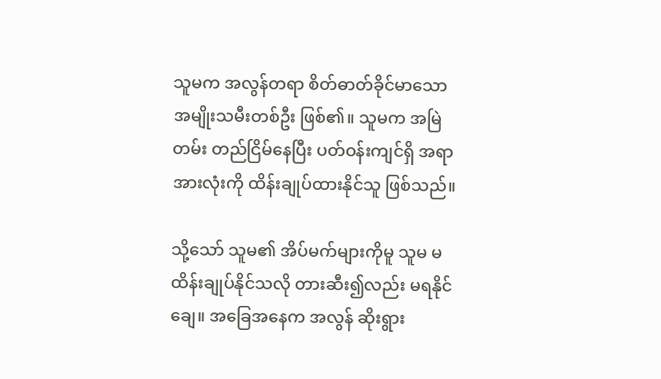သူမက အလွန်တရာ စိတ်ဓာတ်ခိုင်မာသော အမျိုးသမီးတစ်ဦး ဖြစ်၏။ သူမက အမြဲတမ်း တည်ငြိမ်နေပြီး ပတ်ဝန်းကျင်ရှိ အရာအားလုံးကို ထိန်းချုပ်ထားနိုင်သူ ဖြစ်သည်။

သို့သော် သူမ၏ အိပ်မက်များကိုမူ သူမ မထိန်းချုပ်နိုင်သလို တားဆီး၍လည်း မရနိုင်ချေ။ အခြေအနေက အလွန် ဆိုးရွား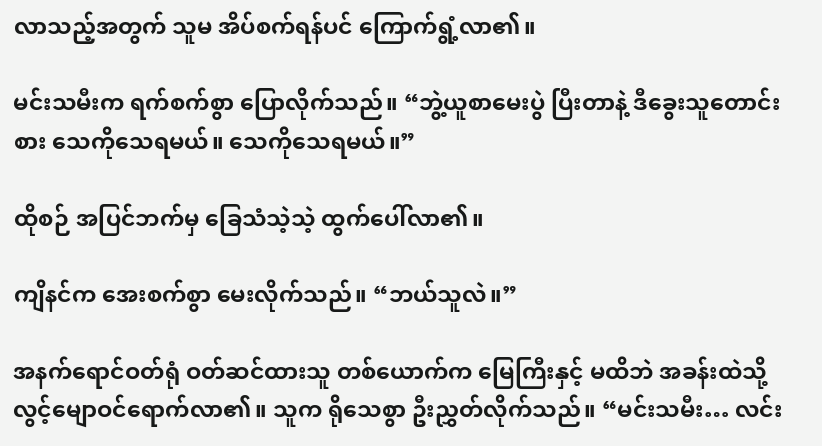လာသည့်အတွက် သူမ အိပ်စက်ရန်ပင် ကြောက်ရွံ့လာ၏။

မင်းသမီးက ရက်စက်စွာ ပြောလိုက်သည်။ “ဘွဲ့ယူစာမေးပွဲ ပြီးတာနဲ့ ဒီခွေးသူတောင်းစား သေကိုသေရမယ်။ သေကိုသေရမယ်။”

ထိုစဉ် အပြင်ဘက်မှ ခြေသံသဲ့သဲ့ ထွက်ပေါ်လာ၏။

ကျိနင်က အေးစက်စွာ မေးလိုက်သည်။ “ဘယ်သူလဲ။”

အနက်ရောင်ဝတ်ရုံ ဝတ်ဆင်ထားသူ တစ်ယောက်က မြေကြီးနှင့် မထိဘဲ အခန်းထဲသို့ လွင့်မျောဝင်ရောက်လာ၏။ သူက ရိုသေစွာ ဦးညွှတ်လိုက်သည်။ “မင်းသမီး… လင်း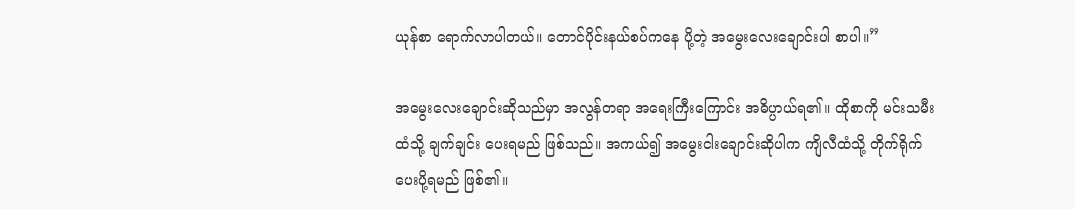ယုန်စာ ရောက်လာပါတယ်။ တောင်ပိုင်းနယ်စပ်ကနေ ပို့တဲ့ အမွေးလေးချောင်းပါ စာပါ။”

အမွေးလေးချောင်းဆိုသည်မှာ အလွန်တရာ အရေးကြီးကြောင်း အဓိပ္ပာယ်ရ၏။ ထိုစာကို မင်းသမီးထံသို့ ချက်ချင်း ပေးရမည် ဖြစ်သည်။ အကယ်၍ အမွေးငါးချောင်းဆိုပါက ကျိလီထံသို့ တိုက်ရိုက် ပေးပို့ရမည် ဖြစ်၏။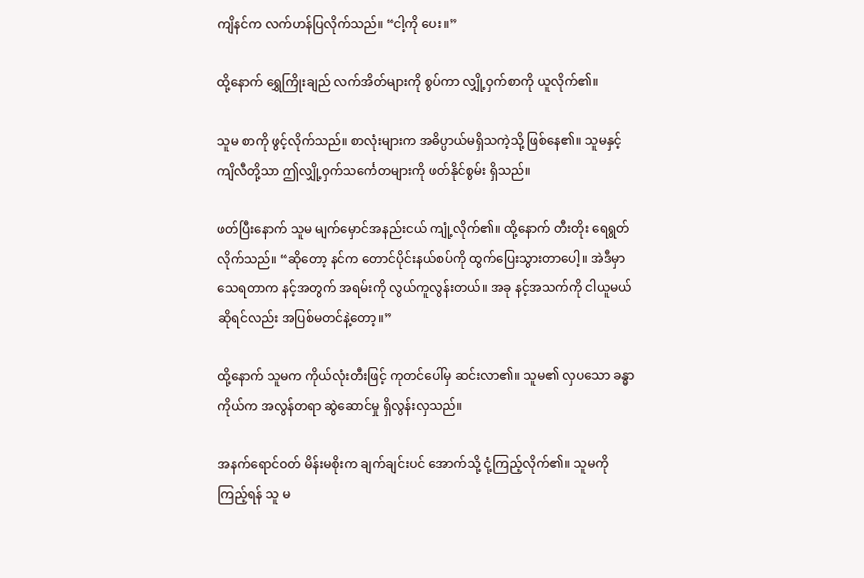ကျိနင်က လက်ဟန်ပြလိုက်သည်။ “ငါ့ကို ပေး။”

ထို့နောက် ရွှေကြိုးချည် လက်အိတ်များကို စွပ်ကာ လျှို့ဝှက်စာကို ယူလိုက်၏။

သူမ စာကို ဖွင့်လိုက်သည်။ စာလုံးများက အဓိပ္ပာယ်မရှိသကဲ့သို့ ဖြစ်နေ၏။ သူမနှင့် ကျိလီတို့သာ ဤလျှို့ဝှက်သင်္ကေတများကို ဖတ်နိုင်စွမ်း ရှိသည်။

ဖတ်ပြီးနောက် သူမ မျက်မှောင်အနည်းငယ် ကျုံ့လိုက်၏။ ထို့နောက် တီးတိုး ရေရွတ်လိုက်သည်။ “ဆိုတော့ နင်က တောင်ပိုင်းနယ်စပ်ကို ထွက်ပြေးသွားတာပေါ့။ အဲဒီမှာ သေရတာက နင့်အတွက် အရမ်းကို လွယ်ကူလွန်းတယ်။ အခု နင့်အသက်ကို ငါယူမယ်ဆိုရင်လည်း အပြစ်မတင်နဲ့တော့။”

ထို့နောက် သူမက ကိုယ်လုံးတီးဖြင့် ကုတင်ပေါ်မှ ဆင်းလာ၏။ သူမ၏ လှပသော ခန္ဓာကိုယ်က အလွန်တရာ ဆွဲဆောင်မှု ရှိလွန်းလှသည်။

အနက်ရောင်ဝတ် မိန်းမစိုးက ချက်ချင်းပင် အောက်သို့ ငုံ့ကြည့်လိုက်၏။ သူမကို ကြည့်ရန် သူ မ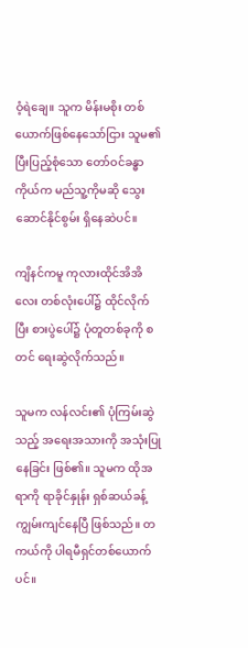ဝံ့ရဲချေ။ သူက မိန်းမစိုး တစ်ယောက်ဖြစ်နေသော်ငြား သူမ၏ ပြီးပြည့်စုံသော တော်ဝင်ခန္ဓာကိုယ်က မည်သူ့ကိုမဆို သွေးဆောင်နိုင်စွမ်း ရှိနေဆဲပင်။

ကျိနင်ကမူ ကုလားထိုင်အိအိလေး တစ်လုံးပေါ်၌ ထိုင်လိုက်ပြီး စားပွဲပေါ်၌ ပုံတူတစ်ခုကို စတင် ရေးဆွဲလိုက်သည်။

သူမက လန်လင်း၏ ပုံကြမ်းဆွဲသည့် အရေးအသားကို အသုံးပြုနေခြင်း ဖြစ်၏။ သူမက ထိုအရာကို ရာခိုင်နှုန်း ရှစ်ဆယ်ခန့် ကျွမ်းကျင်နေပြီ ဖြစ်သည်။ တကယ်ကို ပါရမီရှင်တစ်ယောက်ပင်။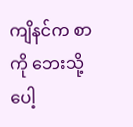ကျိနင်က စာကို ဘေးသို့ ပေါ့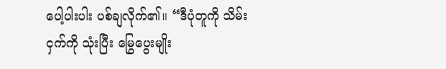ပေါ့ပါးပါး ပစ်ချလိုက်၏။ “ဒီပုံတူကို သိမ်းငှက်ကို သုံးပြီး မြွေပွေးမျိုး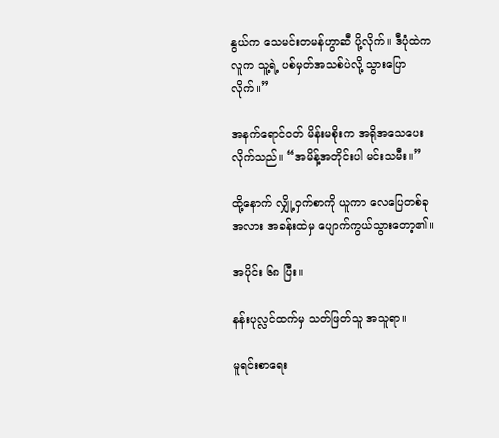နွယ်က သေမင်းတမန်ဟွာဆီ ပို့လိုက်။ ဒီပုံထဲက လူက သူ့ရဲ့ ပစ်မှတ်အသစ်ပဲလို့ သွားပြောလိုက်။”

အနက်ရောင်ဝတ် မိန်းမစိုးက အရိုအသေပေးလိုက်သည်။ “အမိန့်အတိုင်းပါ မင်းသမီး။”

ထို့နောက် လျှို့ဝှက်စာကို ယူကာ လေပြေတစ်ခုအလား အခန်းထဲမှ ပျောက်ကွယ်သွားတော့၏။

အပိုင်း ၆၈ ပြီး။

နန်းပုလ္လင်ထက်မှ သတ်ဖြတ်သူ အသူရာ။

မူရင်းစာရေး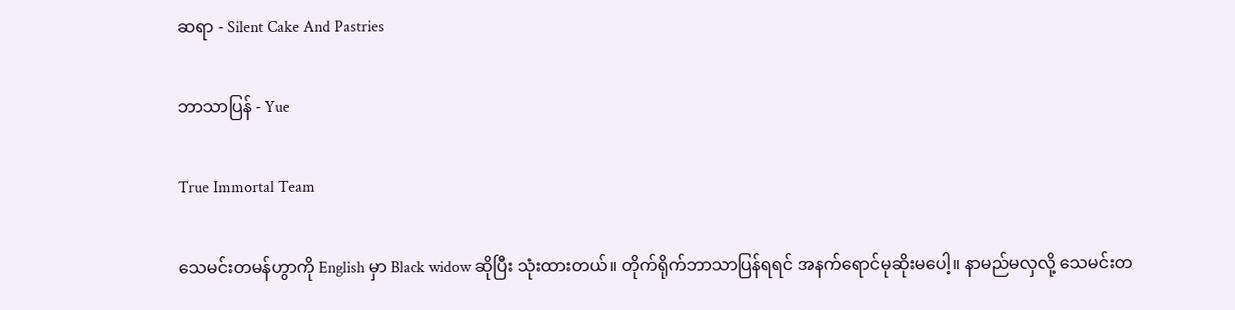ဆရာ - Silent Cake And Pastries

ဘာသာပြန် - Yue

True Immortal Team

သေမင်းတမန်ဟွာကို English မှာ Black widow ဆိုပြီး သုံးထားတယ်။ တိုက်ရိုက်ဘာသာပြန်ရရင် အနက်ရောင်မုဆိုးမပေါ့။ နာမည်မလှလို့ သေမင်းတ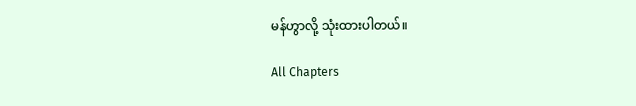မန်ဟွာလို့ သုံးထားပါတယ်။

All Chapters